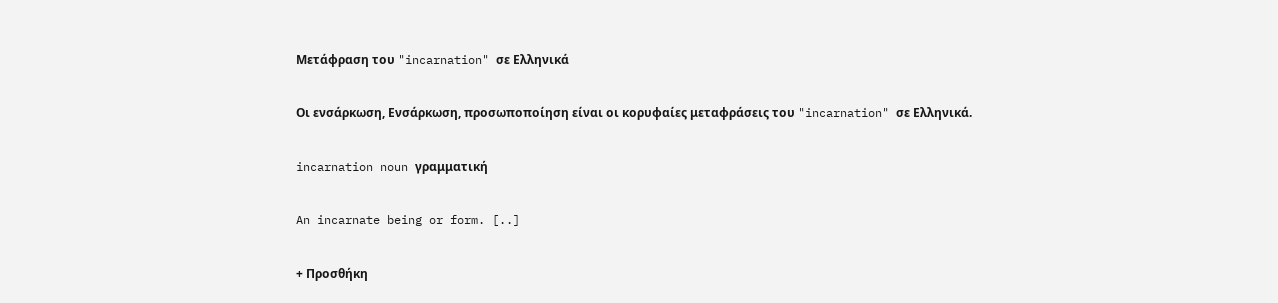Μετάφραση του "incarnation" σε Ελληνικά

Οι ενσάρκωση, Ενσάρκωση, προσωποποίηση είναι οι κορυφαίες μεταφράσεις του "incarnation" σε Ελληνικά.

incarnation noun γραμματική

An incarnate being or form. [..]

+ Προσθήκη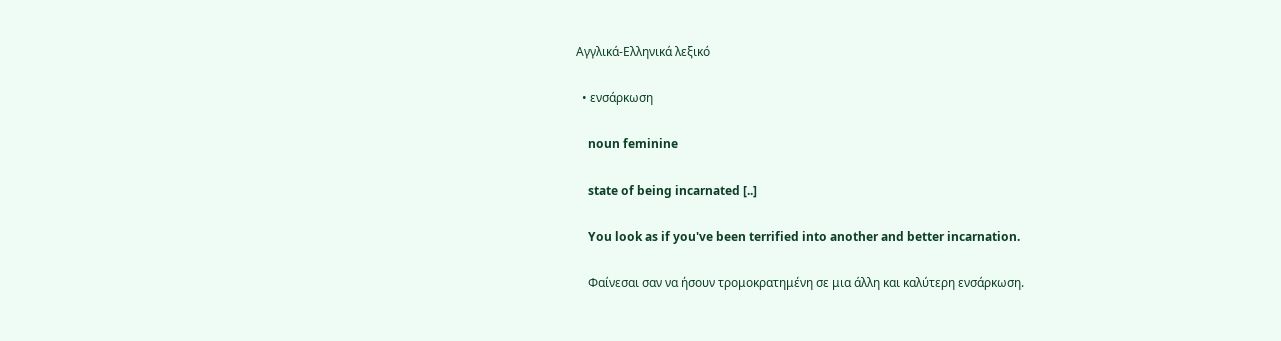Αγγλικά-Ελληνικά λεξικό

  • ενσάρκωση

    noun feminine

    state of being incarnated [..]

    You look as if you've been terrified into another and better incarnation.

    Φαίνεσαι σαν να ήσουν τρομοκρατημένη σε μια άλλη και καλύτερη ενσάρκωση.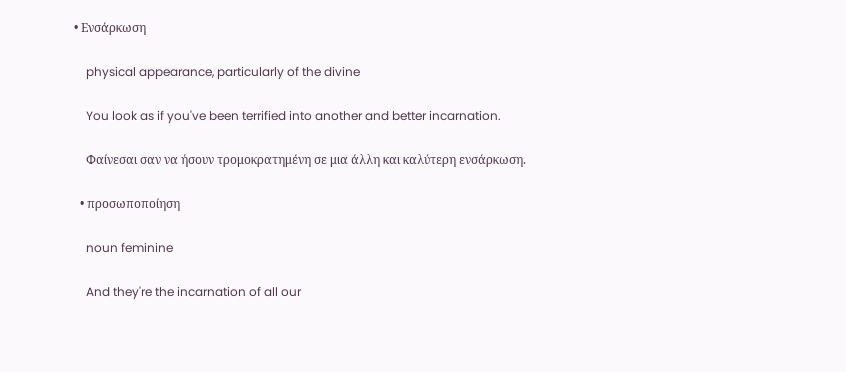• Ενσάρκωση

    physical appearance, particularly of the divine

    You look as if you've been terrified into another and better incarnation.

    Φαίνεσαι σαν να ήσουν τρομοκρατημένη σε μια άλλη και καλύτερη ενσάρκωση.

  • προσωποποίηση

    noun feminine

    And they're the incarnation of all our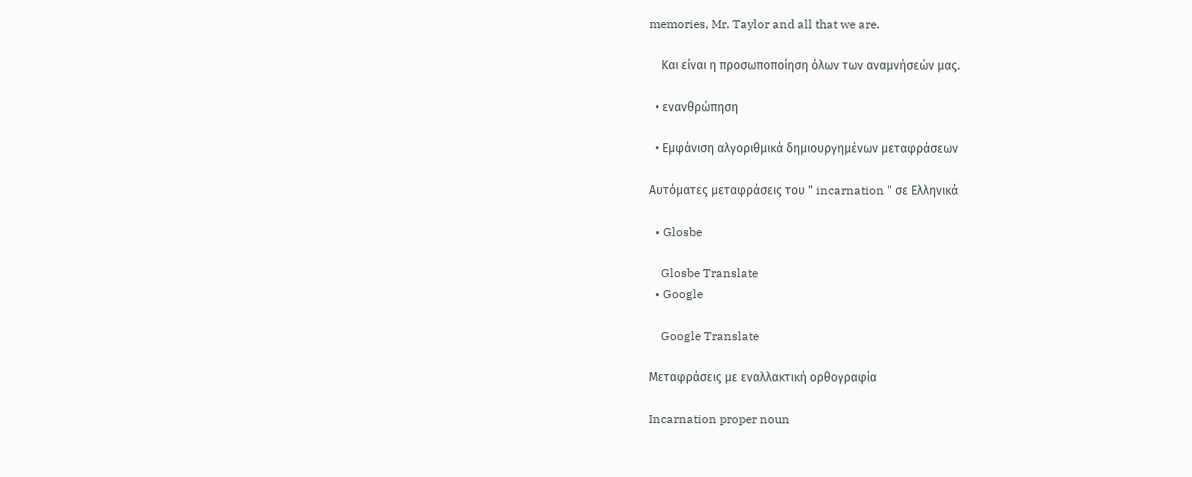memories, Mr. Taylor and all that we are.

    Και είναι η προσωποποίηση όλων των αναμνήσεών μας.

  • ενανθρώπηση

  • Εμφάνιση αλγοριθμικά δημιουργημένων μεταφράσεων

Αυτόματες μεταφράσεις του " incarnation " σε Ελληνικά

  • Glosbe

    Glosbe Translate
  • Google

    Google Translate

Μεταφράσεις με εναλλακτική ορθογραφία

Incarnation proper noun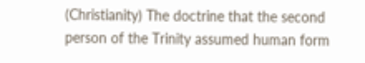(Christianity) The doctrine that the second person of the Trinity assumed human form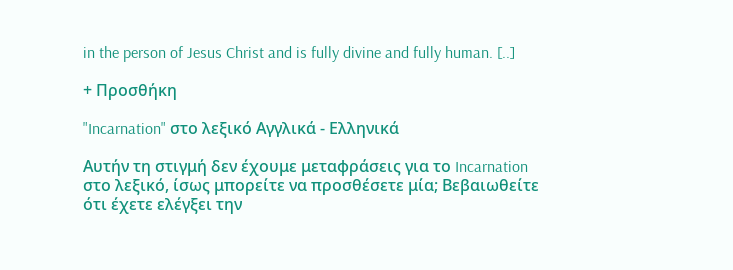in the person of Jesus Christ and is fully divine and fully human. [..]

+ Προσθήκη

"Incarnation" στο λεξικό Αγγλικά - Ελληνικά

Αυτήν τη στιγμή δεν έχουμε μεταφράσεις για το Incarnation στο λεξικό, ίσως μπορείτε να προσθέσετε μία; Βεβαιωθείτε ότι έχετε ελέγξει την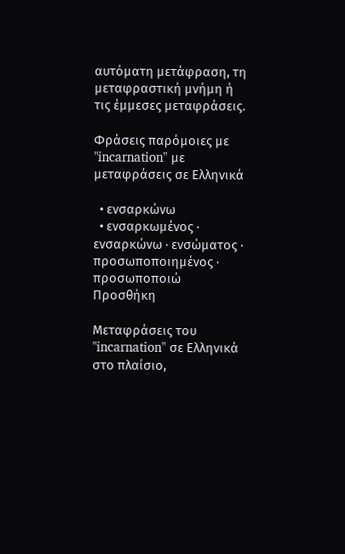αυτόματη μετάφραση, τη μεταφραστική μνήμη ή τις έμμεσες μεταφράσεις.

Φράσεις παρόμοιες με "incarnation" με μεταφράσεις σε Ελληνικά

  • ενσαρκώνω
  • ενσαρκωμένος · ενσαρκώνω · ενσώματος · προσωποποιημένος · προσωποποιώ
Προσθήκη

Μεταφράσεις του "incarnation" σε Ελληνικά στο πλαίσιο,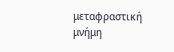μεταφραστική μνήμη